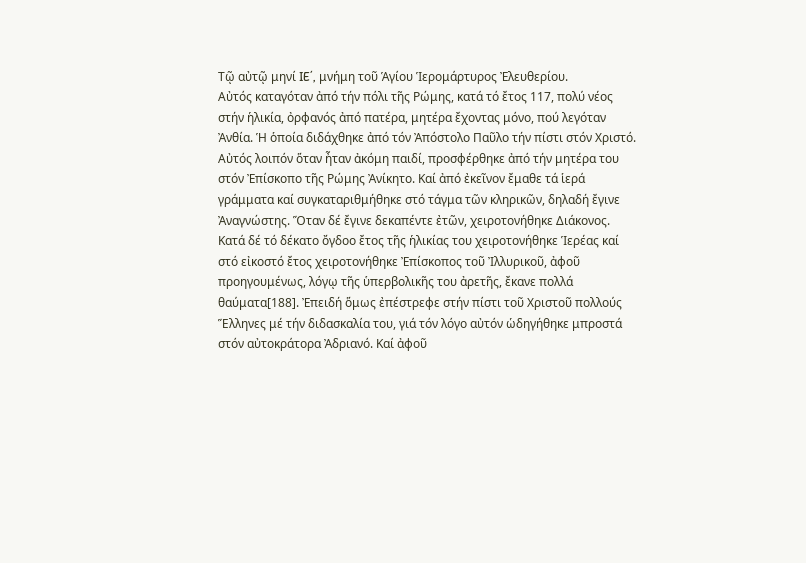Τῷ αὐτῷ μηνί IE΄, μνήμη τοῦ Ἁγίου Ἱερομάρτυρος Ἐλευθερίου.
Αὐτός καταγόταν ἀπό τήν πόλι τῆς Ρώμης, κατά τό ἔτος 117, πολύ νέος στήν ἡλικία, ὀρφανός ἀπό πατέρα, μητέρα ἔχοντας μόνο, πού λεγόταν Ἀνθία. Ἡ ὁποία διδάχθηκε ἀπό τόν Ἀπόστολο Παῦλο τήν πίστι στόν Χριστό. Αὐτός λοιπόν ὅταν ἦταν ἀκόμη παιδί, προσφέρθηκε ἀπό τήν μητέρα του στόν Ἐπίσκοπο τῆς Ρώμης Ἀνίκητο. Καί ἀπό ἐκεῖνον ἔμαθε τά ἱερά γράμματα καί συγκαταριθμήθηκε στό τάγμα τῶν κληρικῶν, δηλαδή ἔγινε Ἀναγνώστης. Ὅταν δέ ἔγινε δεκαπέντε ἐτῶν, χειροτονήθηκε Διάκονος. Κατά δέ τό δέκατο ὄγδοο ἔτος τῆς ἡλικίας του χειροτονήθηκε Ἱερέας καί στό εἰκοστό ἔτος χειροτονήθηκε Ἐπίσκοπος τοῦ Ἰλλυρικοῦ, ἀφοῦ προηγουμένως, λόγῳ τῆς ὑπερβολικῆς του ἀρετῆς, ἔκανε πολλά θαύματα[188]. Ἐπειδή ὅμως ἐπέστρεφε στήν πίστι τοῦ Χριστοῦ πολλούς Ἕλληνες μέ τήν διδασκαλία του, γιά τόν λόγο αὐτόν ὡδηγήθηκε μπροστά στόν αὐτοκράτορα Ἀδριανό. Καί ἀφοῦ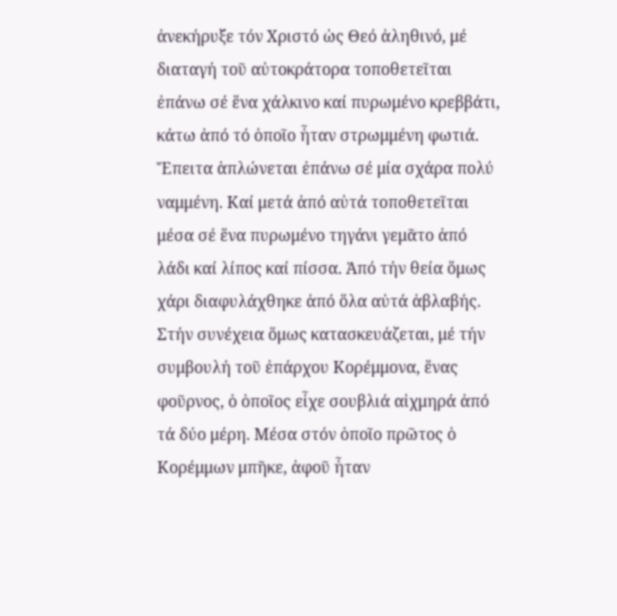ἀνεκήρυξε τόν Χριστό ὡς Θεό ἀληθινό, μέ διαταγή τοῦ αὐτοκράτορα τοποθετεῖται ἐπάνω σέ ἕνα χάλκινο καί πυρωμένο κρεββάτι, κάτω ἀπό τό ὁποῖο ἦταν στρωμμένη φωτιά. Ἔπειτα ἁπλώνεται ἐπάνω σέ μία σχάρα πολύ ναμμένη. Καί μετά ἀπό αὐτά τοποθετεῖται μέσα σέ ἕνα πυρωμένο τηγάνι γεμᾶτο ἀπό λάδι καί λίπος καί πίσσα. Ἀπό τήν θεία ὅμως χάρι διαφυλάχθηκε ἀπό ὅλα αὐτά ἀβλαβής.
Στήν συνέχεια ὅμως κατασκευάζεται, μέ τήν συμβουλή τοῦ ἐπάρχου Κορέμμονα, ἕνας φοῦρνος, ὁ ὁποῖος εἶχε σουβλιά αἰχμηρά ἀπό τά δύο μέρη. Μέσα στόν ὁποῖο πρῶτος ὁ Κορέμμων μπῆκε, ἀφοῦ ἦταν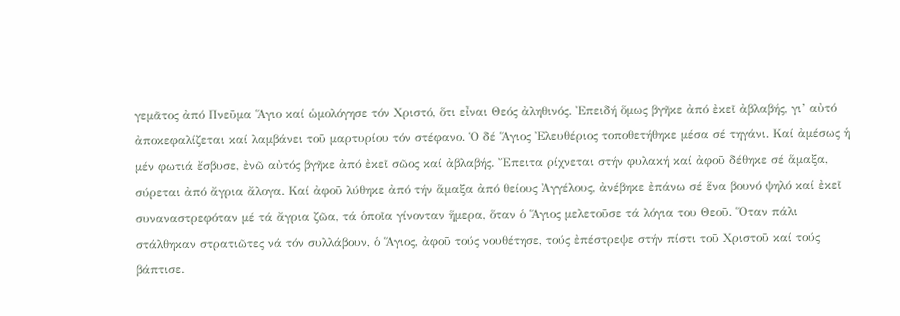γεμᾶτος ἀπό Πνεῦμα Ἅγιο καί ὡμολόγησε τόν Χριστό, ὅτι εἶναι Θεός ἀληθινός. Ἐπειδή ὅμως βγῆκε ἀπό ἐκεῖ ἀβλαβής, γι’ αὐτό ἀποκεφαλίζεται καί λαμβάνει τοῦ μαρτυρίου τόν στέφανο. Ὁ δέ Ἅγιος Ἐλευθέριος τοποθετήθηκε μέσα σέ τηγάνι. Καί ἀμέσως ἡ μέν φωτιά ἔσβυσε, ἐνῶ αὐτός βγῆκε ἀπό ἐκεῖ σῶος καί ἀβλαβής. Ἔπειτα ρίχνεται στήν φυλακή καί ἀφοῦ δέθηκε σέ ἅμαξα, σύρεται ἀπό ἄγρια ἄλογα. Καί ἀφοῦ λύθηκε ἀπό τήν ἅμαξα ἀπό θείους Ἀγγέλους, ἀνέβηκε ἐπάνω σέ ἕνα βουνό ψηλό καί ἐκεῖ συναναστρεφόταν μέ τά ἄγρια ζῶα, τά ὁποῖα γίνονταν ἥμερα, ὅταν ὁ Ἅγιος μελετοῦσε τά λόγια του Θεοῦ. Ὅταν πάλι στάλθηκαν στρατιῶτες νά τόν συλλάβουν, ὁ Ἅγιος, ἀφοῦ τούς νουθέτησε, τούς ἐπέστρεψε στήν πίστι τοῦ Χριστοῦ καί τούς βάπτισε.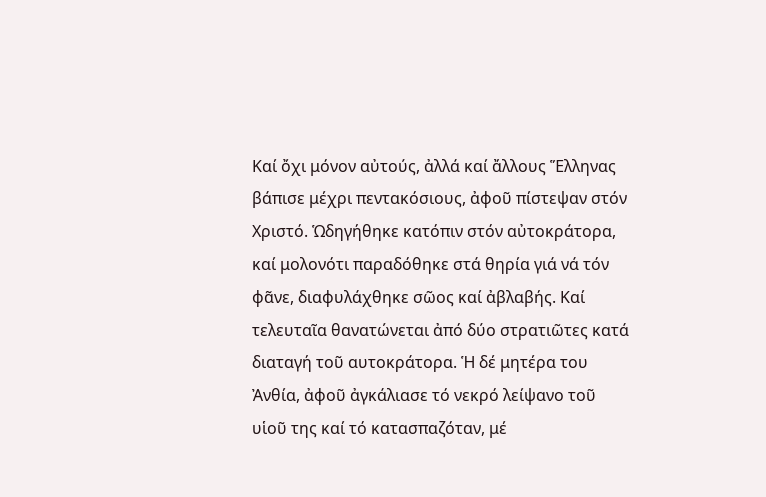Καί ὄχι μόνον αὐτούς, ἀλλά καί ἄλλους Ἕλληνας βάπισε μέχρι πεντακόσιους, ἀφοῦ πίστεψαν στόν Χριστό. Ὡδηγήθηκε κατόπιν στόν αὐτοκράτορα, καί μολονότι παραδόθηκε στά θηρία γιά νά τόν φᾶνε, διαφυλάχθηκε σῶος καί ἀβλαβής. Καί τελευταῖα θανατώνεται ἀπό δύο στρατιῶτες κατά διαταγή τοῦ αυτοκράτορα. Ἡ δέ μητέρα του Ἀνθία, ἀφοῦ ἀγκάλιασε τό νεκρό λείψανο τοῦ υἱοῦ της καί τό κατασπαζόταν, μέ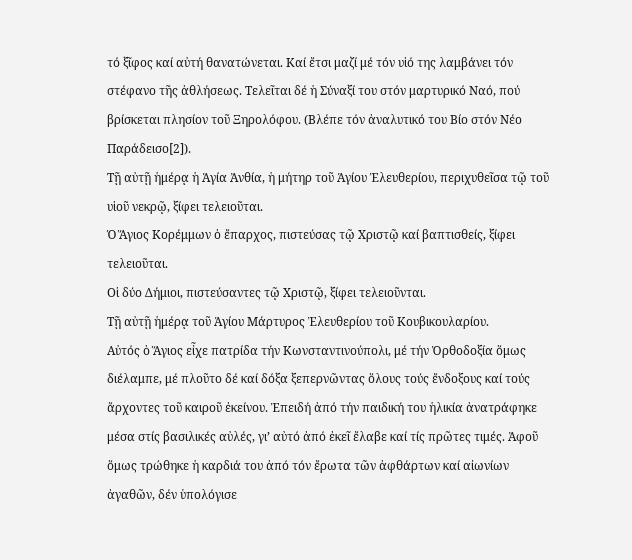τό ξῖφος καί αὐτή θανατώνεται. Καί ἔτσι μαζί μέ τόν υἱό της λαμβάνει τόν στέφανο τῆς ἀθλήσεως. Τελεῖται δέ ἡ Σύναξί του στόν μαρτυρικό Ναό, πού βρίσκεται πλησίον τοῦ Ξηρολόφου. (Βλέπε τόν ἀναλυτικό του Βίο στόν Νέο Παράδεισο[2]).
Τῇ αὐτῇ ἡμέρᾳ ἡ Ἁγία Ἀνθία, ἡ μήτηρ τοῦ Ἁγίου Ἐλευθερίου, περιχυθεῖσα τῷ τοῦ υἱοῦ νεκρῷ, ξίφει τελειοῦται.
Ὁ Ἅγιος Κορέμμων ὁ ἔπαρχος, πιστεύσας τῷ Χριστῷ καί βαπτισθείς, ξίφει τελειοῦται.
Οἱ δύο Δήμιοι, πιστεύσαντες τῷ Χριστῷ, ξίφει τελειοῦνται.
Τῇ αὐτῇ ἡμέρᾳ τοῦ Ἁγίου Μάρτυρος Ἐλευθερίου τοῦ Κουβικουλαρίου.
Αὐτός ὁ Ἅγιος εἶχε πατρίδα τήν Κωνσταντινούπολι, μέ τήν Ὀρθοδοξία ὅμως διέλαμπε, μέ πλοῦτο δέ καί δόξα ξεπερνῶντας ὅλους τούς ἔνδοξους καί τούς ἄρχοντες τοῦ καιροῦ ἐκείνου. Ἐπειδή ἀπό τήν παιδική του ἡλικία ἀνατράφηκε μέσα στίς βασιλικές αὐλές, γι’ αὐτό ἀπό ἐκεῖ ἔλαβε καί τίς πρῶτες τιμές. Ἀφοῦ ὅμως τρώθηκε ἡ καρδιά του ἀπό τόν ἔρωτα τῶν ἀφθάρτων καί αἰωνίων ἀγαθῶν, δέν ὑπολόγισε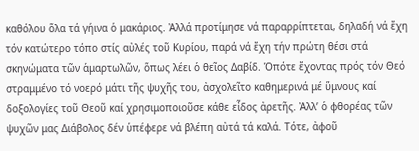καθόλου ὅλα τά γήινα ὁ μακάριος. Ἀλλά προτίμησε νά παραρρίπτεται, δηλαδή νά ἔχη τόν κατώτερο τόπο στίς αὐλές τοῦ Κυρίου, παρά νά ἔχη τήν πρώτη θέσι στά σκηνώματα τῶν ἁμαρτωλῶν, ὅπως λέει ὁ θεῖος Δαβίδ. Ὁπότε ἔχοντας πρός τόν Θεό στραμμένο τό νοερό μάτι τῆς ψυχῆς του, ἀσχολεῖτο καθημερινά μέ ὕμνους καί δοξολογίες τοῦ Θεοῦ καί χρησιμοποιοῦσε κάθε εἶδος ἀρετῆς. Ἀλλ’ ὁ φθορέας τῶν ψυχῶν μας Διάβολος δέν ὑπέφερε νά βλέπη αὐτά τά καλά. Τότε, ἀφοῦ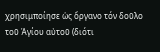χρησιμποίησε ὡς ὄργανο τόν δοῦλο τοῦ Ἁγίου αὐτοῦ (διότι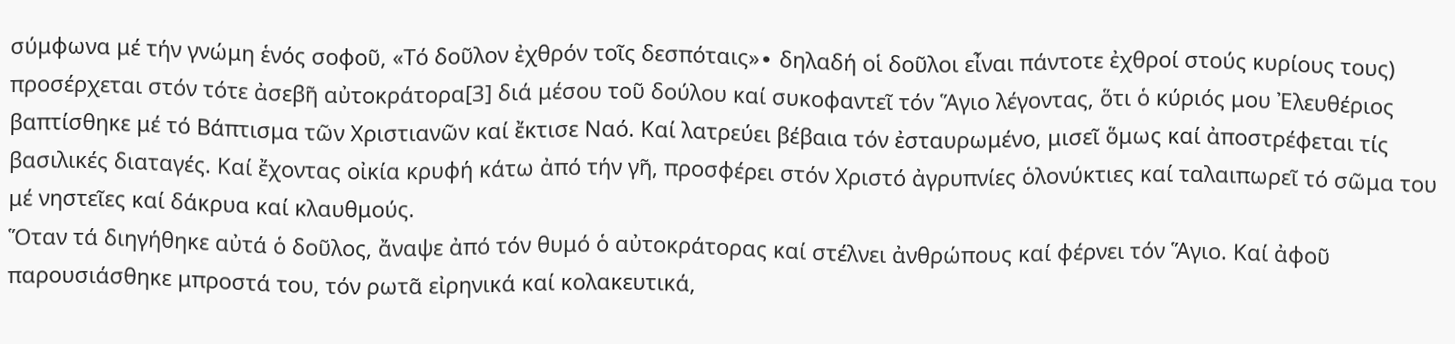σύμφωνα μέ τήν γνώμη ἑνός σοφοῦ, «Τό δοῦλον ἐχθρόν τοῖς δεσπόταις»∙ δηλαδή οἱ δοῦλοι εἶναι πάντοτε ἐχθροί στούς κυρίους τους) προσέρχεται στόν τότε ἀσεβῆ αὐτοκράτορα[3] διά μέσου τοῦ δούλου καί συκοφαντεῖ τόν Ἅγιο λέγοντας, ὅτι ὁ κύριός μου Ἐλευθέριος βαπτίσθηκε μέ τό Βάπτισμα τῶν Χριστιανῶν καί ἔκτισε Ναό. Καί λατρεύει βέβαια τόν ἐσταυρωμένο, μισεῖ ὅμως καί ἀποστρέφεται τίς βασιλικές διαταγές. Καί ἔχοντας οἰκία κρυφή κάτω ἀπό τήν γῆ, προσφέρει στόν Χριστό ἀγρυπνίες ὁλονύκτιες καί ταλαιπωρεῖ τό σῶμα του μέ νηστεῖες καί δάκρυα καί κλαυθμούς.
Ὅταν τά διηγήθηκε αὐτά ὁ δοῦλος, ἄναψε ἀπό τόν θυμό ὁ αὐτοκράτορας καί στέλνει ἀνθρώπους καί φέρνει τόν Ἅγιο. Καί ἀφοῦ παρουσιάσθηκε μπροστά του, τόν ρωτᾶ εἰρηνικά καί κολακευτικά,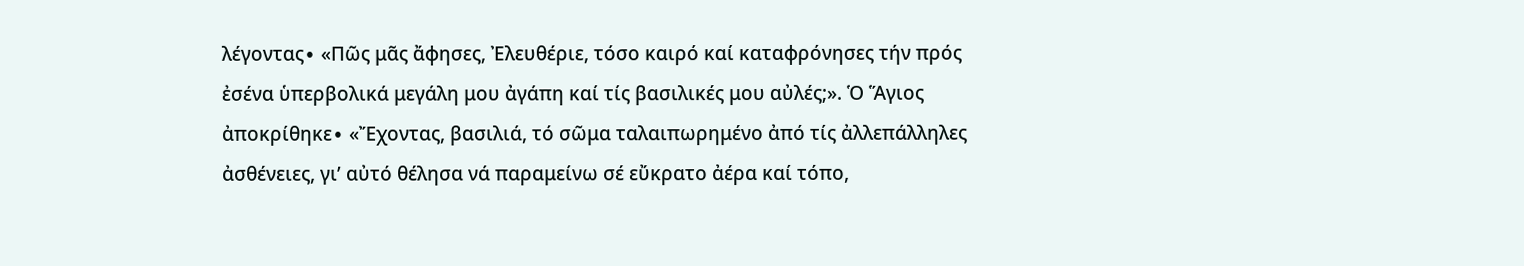λέγοντας∙ «Πῶς μᾶς ἄφησες, Ἐλευθέριε, τόσο καιρό καί καταφρόνησες τήν πρός ἐσένα ὑπερβολικά μεγάλη μου ἀγάπη καί τίς βασιλικές μου αὐλές;». Ὁ Ἅγιος ἀποκρίθηκε∙ «Ἔχοντας, βασιλιά, τό σῶμα ταλαιπωρημένο ἀπό τίς ἀλλεπάλληλες ἀσθένειες, γι’ αὐτό θέλησα νά παραμείνω σέ εὔκρατο ἀέρα καί τόπο,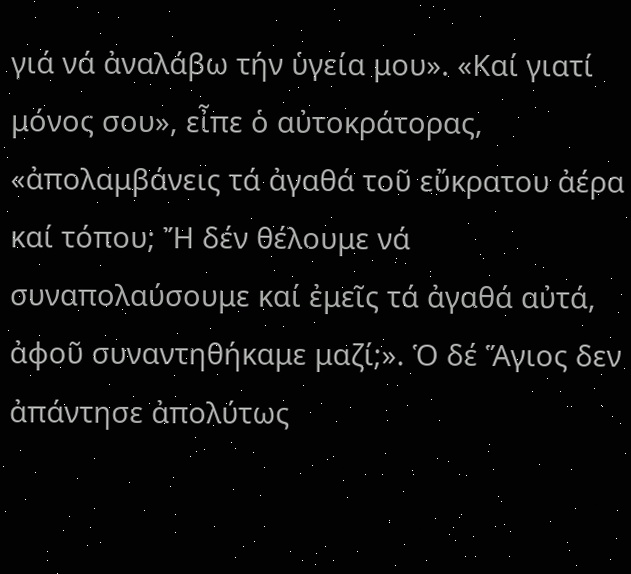γιά νά ἀναλάβω τήν ὑγεία μου». «Καί γιατί μόνος σου», εἶπε ὁ αὐτοκράτορας, «ἀπολαμβάνεις τά ἀγαθά τοῦ εὔκρατου ἀέρα καί τόπου; Ἤ δέν θέλουμε νά συναπολαύσουμε καί ἐμεῖς τά ἀγαθά αὐτά, ἀφοῦ συναντηθήκαμε μαζί;». Ὁ δέ Ἅγιος δεν ἀπάντησε ἀπολύτως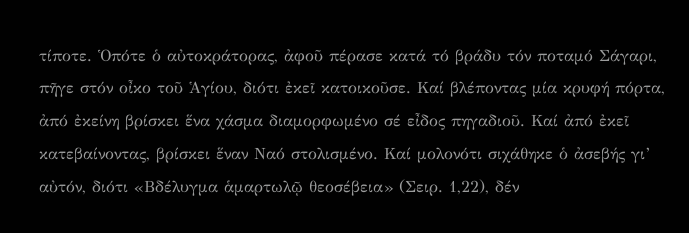τίποτε. Ὁπότε ὁ αὐτοκράτορας, ἀφοῦ πέρασε κατά τό βράδυ τόν ποταμό Σάγαρι, πῆγε στόν οἶκο τοῦ Ἁγίου, διότι ἐκεῖ κατοικοῦσε. Καί βλέποντας μία κρυφή πόρτα, ἀπό ἐκείνη βρίσκει ἕνα χάσμα διαμορφωμένο σέ εἶδος πηγαδιοῦ. Καί ἀπό ἐκεῖ κατεβαίνοντας, βρίσκει ἕναν Ναό στολισμένο. Καί μολονότι σιχάθηκε ὁ ἀσεβής γι’ αὐτόν, διότι «Βδέλυγμα ἁμαρτωλῷ θεοσέβεια» (Σειρ. 1,22), δέν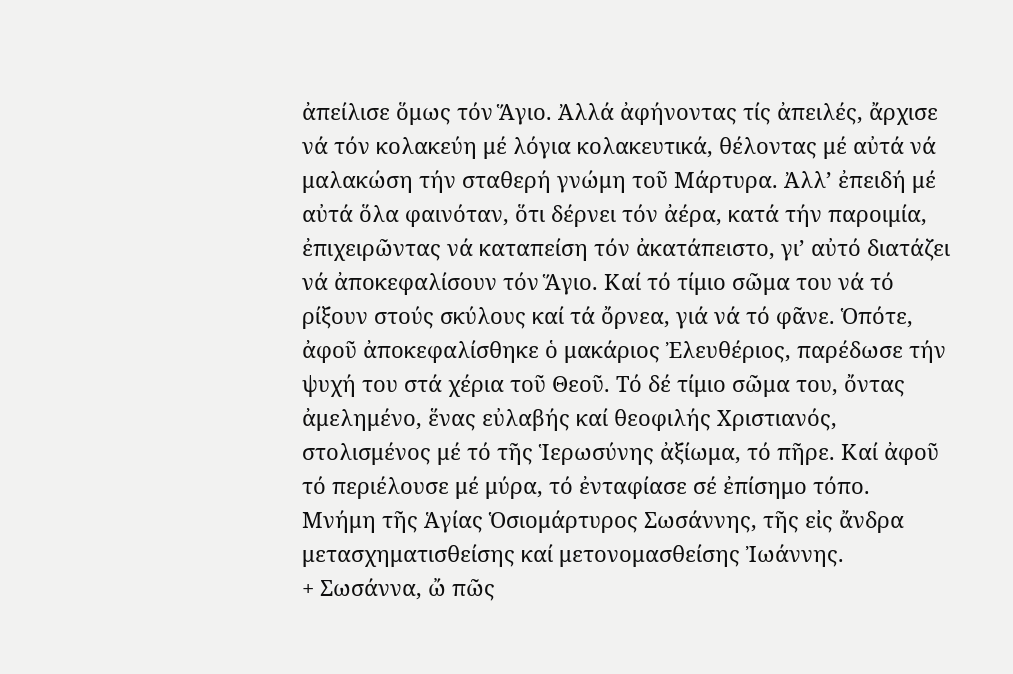ἀπείλισε ὅμως τόν Ἅγιο. Ἀλλά ἀφήνοντας τίς ἀπειλές, ἄρχισε νά τόν κολακεύη μέ λόγια κολακευτικά, θέλοντας μέ αὐτά νά μαλακώση τήν σταθερή γνώμη τοῦ Μάρτυρα. Ἀλλ’ ἐπειδή μέ αὐτά ὅλα φαινόταν, ὅτι δέρνει τόν ἀέρα, κατά τήν παροιμία, ἐπιχειρῶντας νά καταπείση τόν ἀκατάπειστο, γι’ αὐτό διατάζει νά ἀποκεφαλίσουν τόν Ἅγιο. Καί τό τίμιο σῶμα του νά τό ρίξουν στούς σκύλους καί τά ὄρνεα, γιά νά τό φᾶνε. Ὁπότε, ἀφοῦ ἀποκεφαλίσθηκε ὁ μακάριος Ἐλευθέριος, παρέδωσε τήν ψυχή του στά χέρια τοῦ Θεοῦ. Τό δέ τίμιο σῶμα του, ὄντας ἀμελημένο, ἕνας εὐλαβής καί θεοφιλής Χριστιανός, στολισμένος μέ τό τῆς Ἱερωσύνης ἀξίωμα, τό πῆρε. Καί ἀφοῦ τό περιέλουσε μέ μύρα, τό ἐνταφίασε σέ ἐπίσημο τόπο.
Μνήμη τῆς Ἁγίας Ὁσιομάρτυρος Σωσάννης, τῆς εἰς ἄνδρα μετασχηματισθείσης καί μετονομασθείσης Ἰωάννης.
+ Σωσάννα, ὤ πῶς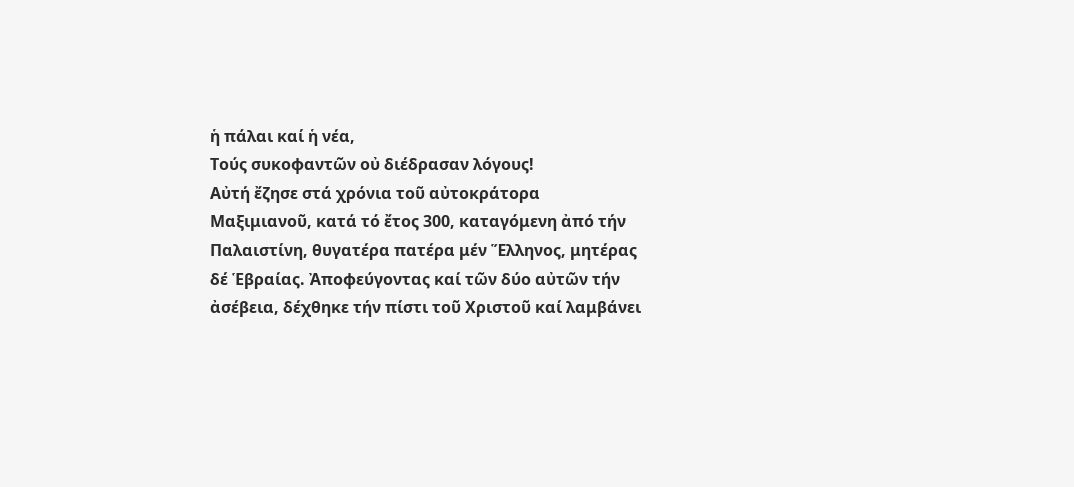ἡ πάλαι καί ἡ νέα,
Τούς συκοφαντῶν οὐ διέδρασαν λόγους!
Αὐτή ἔζησε στά χρόνια τοῦ αὐτοκράτορα Μαξιμιανοῦ, κατά τό ἔτος 300, καταγόμενη ἀπό τήν Παλαιστίνη, θυγατέρα πατέρα μέν Ἕλληνος, μητέρας δέ Ἑβραίας. Ἀποφεύγοντας καί τῶν δύο αὐτῶν τήν ἀσέβεια, δέχθηκε τήν πίστι τοῦ Χριστοῦ καί λαμβάνει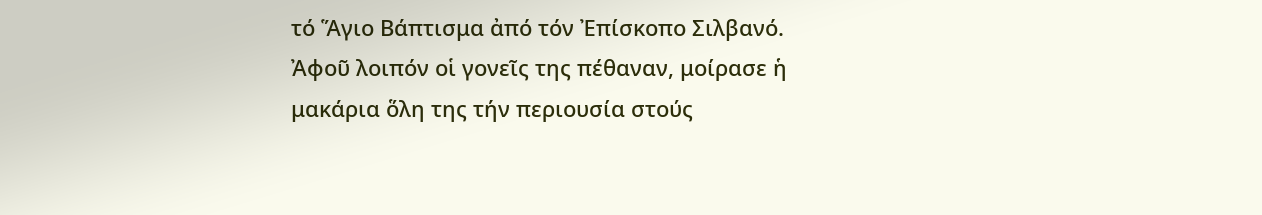τό Ἅγιο Βάπτισμα ἀπό τόν Ἐπίσκοπο Σιλβανό. Ἀφοῦ λοιπόν οἱ γονεῖς της πέθαναν, μοίρασε ἡ μακάρια ὅλη της τήν περιουσία στούς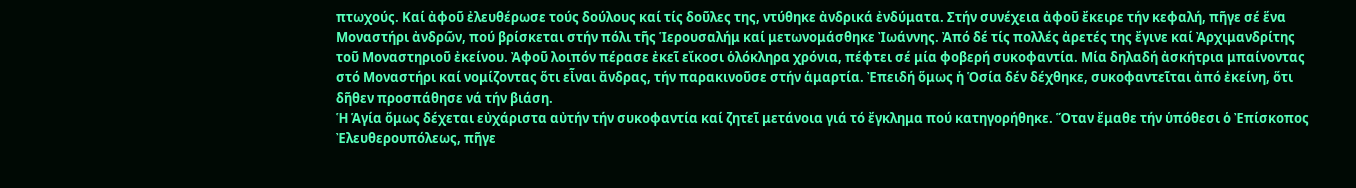πτωχούς. Καί ἀφοῦ ἐλευθέρωσε τούς δούλους καί τίς δοῦλες της, ντύθηκε ἀνδρικά ἐνδύματα. Στήν συνέχεια ἀφοῦ ἔκειρε τήν κεφαλή, πῆγε σέ ἕνα Μοναστήρι ἀνδρῶν, πού βρίσκεται στήν πόλι τῆς Ἱερουσαλήμ καί μετωνομάσθηκε Ἰωάννης. Ἀπό δέ τίς πολλές ἀρετές της ἔγινε καί Ἀρχιμανδρίτης τοῦ Μοναστηριοῦ ἐκείνου. Ἀφοῦ λοιπόν πέρασε ἐκεῖ εἴκοσι ὁλόκληρα χρόνια, πέφτει σέ μία φοβερή συκοφαντία. Μία δηλαδή ἀσκήτρια μπαίνοντας στό Μοναστήρι καί νομίζοντας ὅτι εἶναι ἄνδρας, τήν παρακινοῦσε στήν ἁμαρτία. Ἐπειδή ὅμως ἡ Ὁσία δέν δέχθηκε, συκοφαντεῖται ἀπό ἐκείνη, ὅτι δῆθεν προσπάθησε νά τήν βιάση.
Ἡ Ἁγία ὅμως δέχεται εὐχάριστα αὐτήν τήν συκοφαντία καί ζητεῖ μετάνοια γιά τό ἔγκλημα πού κατηγορήθηκε. Ὅταν ἔμαθε τήν ὑπόθεσι ὁ Ἐπίσκοπος Ἐλευθερουπόλεως, πῆγε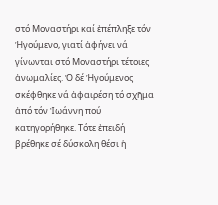στό Μοναστήρι καί ἐπέπληξε τόν Ἡγούμενο, γιατί ἀφήνει νά γίνωνται στό Μοναστήρι τέτοιες ἀνωμαλίες. Ὁ δέ Ἡγούμενος σκέφθηκε νά ἀφαιρέση τό σχῆμα ἀπό τόν Ἰωάννη πού κατηγορήθηκε. Τότε ἐπειδή βρέθηκε σέ δύσκολη θέσι ἡ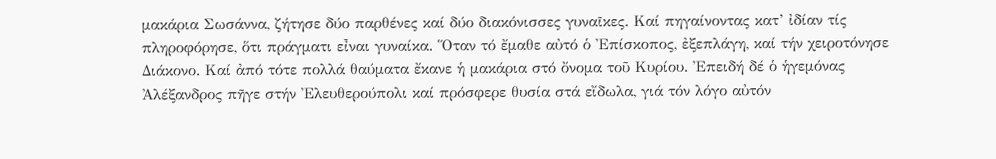μακάρια Σωσάννα, ζήτησε δύο παρθένες καί δύο διακόνισσες γυναῖκες. Καί πηγαίνοντας κατ’ ἰδίαν τίς πληροφόρησε, ὅτι πράγματι εἶναι γυναίκα. Ὅταν τό ἔμαθε αὐτό ὁ Ἐπίσκοπος, ἐξεπλάγη, καί τήν χειροτόνησε Διάκονο. Καί ἀπό τότε πολλά θαύματα ἔκανε ἡ μακάρια στό ὄνομα τοῦ Κυρίου. Ἐπειδή δέ ὁ ἡγεμόνας Ἀλέξανδρος πῆγε στήν Ἐλευθερούπολι καί πρόσφερε θυσία στά εἴδωλα, γιά τόν λόγο αὐτόν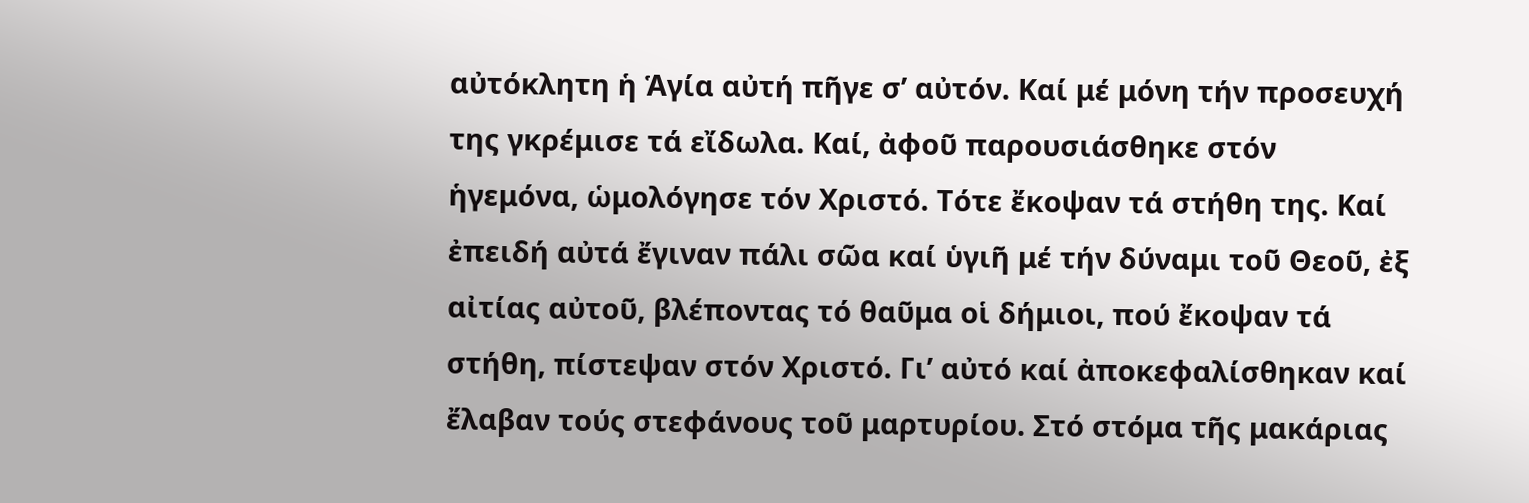αὐτόκλητη ἡ Ἁγία αὐτή πῆγε σ’ αὐτόν. Καί μέ μόνη τήν προσευχή της γκρέμισε τά εἴδωλα. Καί, ἀφοῦ παρουσιάσθηκε στόν ἡγεμόνα, ὡμολόγησε τόν Χριστό. Τότε ἔκοψαν τά στήθη της. Καί ἐπειδή αὐτά ἔγιναν πάλι σῶα καί ὑγιῆ μέ τήν δύναμι τοῦ Θεοῦ, ἐξ αἰτίας αὐτοῦ, βλέποντας τό θαῦμα οἱ δήμιοι, πού ἔκοψαν τά στήθη, πίστεψαν στόν Χριστό. Γι’ αὐτό καί ἀποκεφαλίσθηκαν καί ἔλαβαν τούς στεφάνους τοῦ μαρτυρίου. Στό στόμα τῆς μακάριας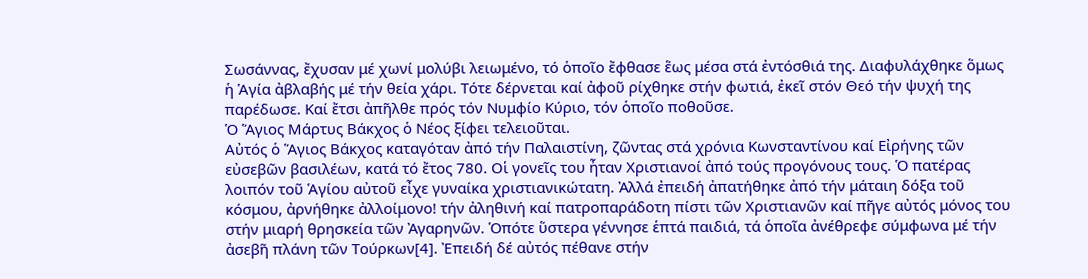Σωσάννας, ἔχυσαν μέ χωνί μολύβι λειωμένο, τό ὁποῖο ἔφθασε ἕως μέσα στά ἐντόσθιά της. Διαφυλάχθηκε ὅμως ἡ Ἁγία ἀβλαβής μέ τήν θεία χάρι. Τότε δέρνεται καί ἀφοῦ ρίχθηκε στήν φωτιά, ἐκεῖ στόν Θεό τήν ψυχή της παρέδωσε. Καί ἔτσι ἀπῆλθε πρός τόν Νυμφίο Κύριο, τόν ὁποῖο ποθοῦσε.
Ὁ Ἅγιος Μάρτυς Βάκχος ὁ Νέος ξίφει τελειοῦται.
Αὐτός ὁ Ἅγιος Βάκχος καταγόταν ἀπό τήν Παλαιστίνη, ζῶντας στά χρόνια Κωνσταντίνου καί Εἰρήνης τῶν εὐσεβῶν βασιλέων, κατά τό ἔτος 780. Οἱ γονεῖς του ἦταν Χριστιανοί ἀπό τούς προγόνους τους. Ὁ πατέρας λοιπόν τοῦ Ἁγίου αὐτοῦ εἶχε γυναίκα χριστιανικώτατη. Ἀλλά ἐπειδή ἀπατήθηκε ἀπό τήν μάταιη δόξα τοῦ κόσμου, ἀρνήθηκε ἀλλοίμονο! τήν ἀληθινή καί πατροπαράδοτη πίστι τῶν Χριστιανῶν καί πῆγε αὐτός μόνος του στήν μιαρή θρησκεία τῶν Ἀγαρηνῶν. Ὁπότε ὕστερα γέννησε ἑπτά παιδιά, τά ὁποῖα ἀνέθρεφε σύμφωνα μέ τήν ἀσεβῆ πλάνη τῶν Τούρκων[4]. Ἐπειδή δέ αὐτός πέθανε στήν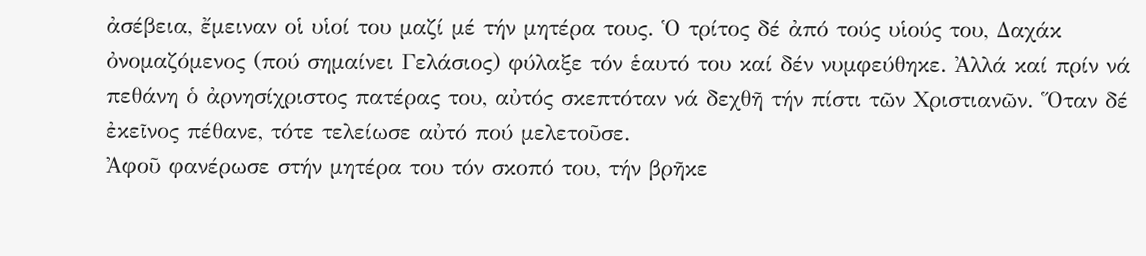ἀσέβεια, ἔμειναν οἱ υἱοί του μαζί μέ τήν μητέρα τους. Ὁ τρίτος δέ ἀπό τούς υἱούς του, Δαχάκ ὀνομαζόμενος (πού σημαίνει Γελάσιος) φύλαξε τόν ἑαυτό του καί δέν νυμφεύθηκε. Ἀλλά καί πρίν νά πεθάνη ὁ ἀρνησίχριστος πατέρας του, αὐτός σκεπτόταν νά δεχθῆ τήν πίστι τῶν Χριστιανῶν. Ὅταν δέ ἐκεῖνος πέθανε, τότε τελείωσε αὐτό πού μελετοῦσε.
Ἀφοῦ φανέρωσε στήν μητέρα του τόν σκοπό του, τήν βρῆκε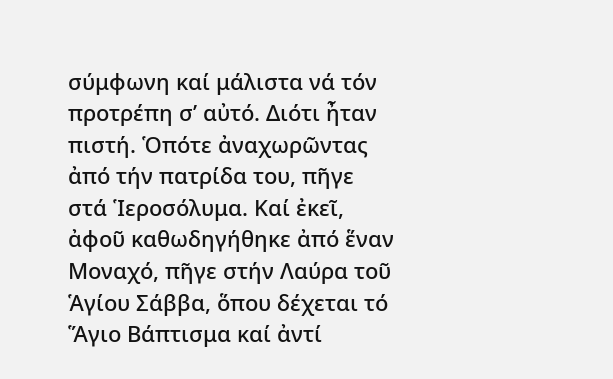σύμφωνη καί μάλιστα νά τόν προτρέπη σ’ αὐτό. Διότι ἦταν πιστή. Ὁπότε ἀναχωρῶντας ἀπό τήν πατρίδα του, πῆγε στά Ἱεροσόλυμα. Καί ἐκεῖ, ἀφοῦ καθωδηγήθηκε ἀπό ἕναν Μοναχό, πῆγε στήν Λαύρα τοῦ Ἁγίου Σάββα, ὅπου δέχεται τό Ἅγιο Βάπτισμα καί ἀντί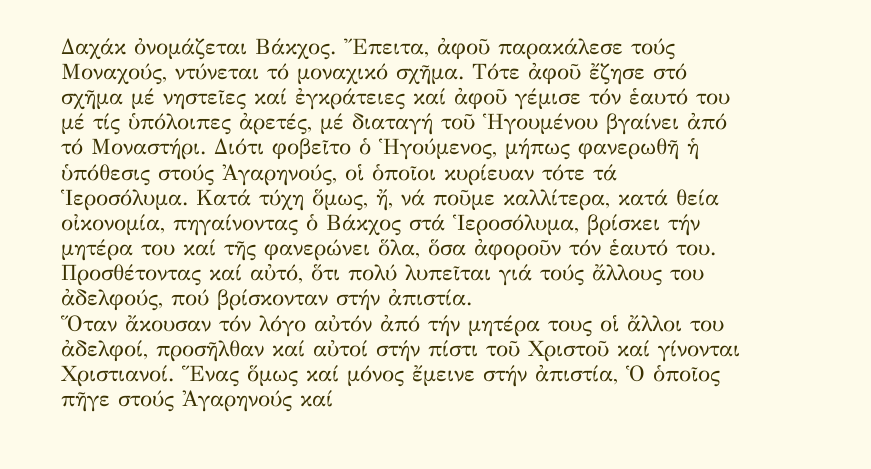Δαχάκ ὀνομάζεται Βάκχος. Ἔπειτα, ἀφοῦ παρακάλεσε τούς Μοναχούς, ντύνεται τό μοναχικό σχῆμα. Τότε ἀφοῦ ἔζησε στό σχῆμα μέ νηστεῖες καί ἐγκράτειες καί ἀφοῦ γέμισε τόν ἑαυτό του μέ τίς ὑπόλοιπες ἀρετές, μέ διαταγή τοῦ Ἡγουμένου βγαίνει ἀπό τό Μοναστήρι. Διότι φοβεῖτο ὁ Ἡγούμενος, μήπως φανερωθῆ ἡ ὑπόθεσις στούς Ἀγαρηνούς, οἱ ὁποῖοι κυρίευαν τότε τά Ἱεροσόλυμα. Κατά τύχη ὅμως, ἤ, νά ποῦμε καλλίτερα, κατά θεία οἰκονομία, πηγαίνοντας ὁ Βάκχος στά Ἱεροσόλυμα, βρίσκει τήν μητέρα του καί τῆς φανερώνει ὅλα, ὅσα ἀφοροῦν τόν ἑαυτό του. Προσθέτοντας καί αὐτό, ὅτι πολύ λυπεῖται γιά τούς ἄλλους του ἀδελφούς, πού βρίσκονταν στήν ἀπιστία.
Ὅταν ἄκουσαν τόν λόγο αὐτόν ἀπό τήν μητέρα τους οἱ ἄλλοι του ἀδελφοί, προσῆλθαν καί αὐτοί στήν πίστι τοῦ Χριστοῦ καί γίνονται Χριστιανοί. Ἕνας ὅμως καί μόνος ἔμεινε στήν ἀπιστία, Ὁ ὁποῖος πῆγε στούς Ἀγαρηνούς καί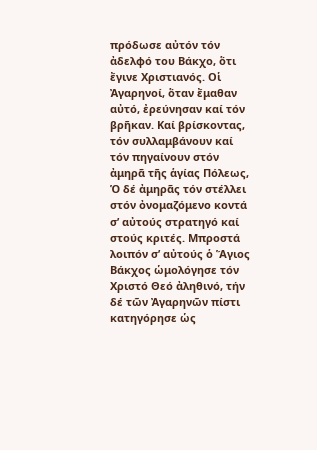πρόδωσε αὐτόν τόν ἀδελφό του Βάκχο, ὅτι ἔγινε Χριστιανός. Οἱ Ἀγαρηνοί, ὅταν ἔμαθαν αὐτό, ἐρεύνησαν καί τόν βρῆκαν. Καί βρίσκοντας, τόν συλλαμβάνουν καί τόν πηγαίνουν στόν ἀμηρᾶ τῆς ἁγίας Πόλεως, Ὁ δέ ἀμηρᾶς τόν στέλλει στόν ὀνομαζόμενο κοντά σ’ αὐτούς στρατηγό καί στούς κριτές. Μπροστά λοιπόν σ’ αὐτούς ὁ Ἅγιος Βάκχος ὡμολόγησε τόν Χριστό Θεό ἀληθινό, τήν δέ τῶν Ἀγαρηνῶν πίστι κατηγόρησε ὡς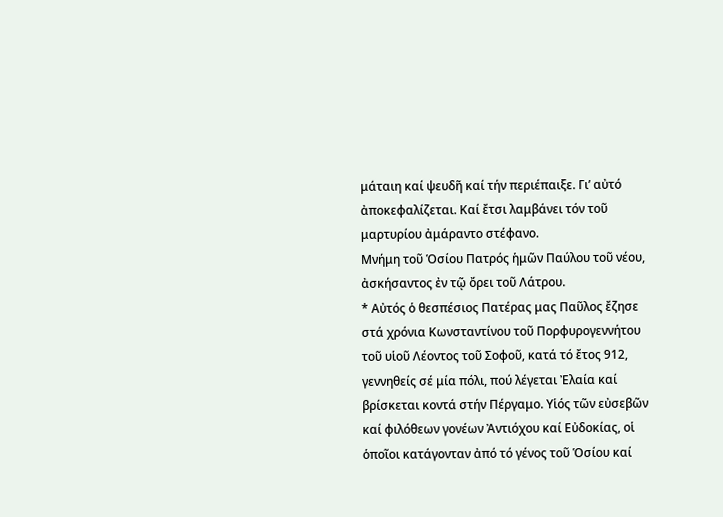μάταιη καί ψευδῆ καί τήν περιέπαιξε. Γι’ αὐτό ἀποκεφαλίζεται. Καί ἔτσι λαμβάνει τόν τοῦ μαρτυρίου ἀμάραντο στέφανο.
Μνήμη τοῦ Ὁσίου Πατρός ἡμῶν Παύλου τοῦ νέου, ἀσκήσαντος ἐν τῷ ὄρει τοῦ Λάτρου.
* Αὐτός ὁ θεσπέσιος Πατέρας μας Παῦλος ἔζησε στά χρόνια Κωνσταντίνου τοῦ Πορφυρογεννήτου τοῦ υἱοῦ Λέοντος τοῦ Σοφοῦ, κατά τό ἔτος 912, γεννηθείς σέ μία πόλι, πού λέγεται Ἐλαία καί βρίσκεται κοντά στήν Πέργαμο. Υἱός τῶν εὐσεβῶν καί φιλόθεων γονέων Ἀντιόχου καί Εὐδοκίας, οἱ ὁποῖοι κατάγονταν ἀπό τό γένος τοῦ Ὁσίου καί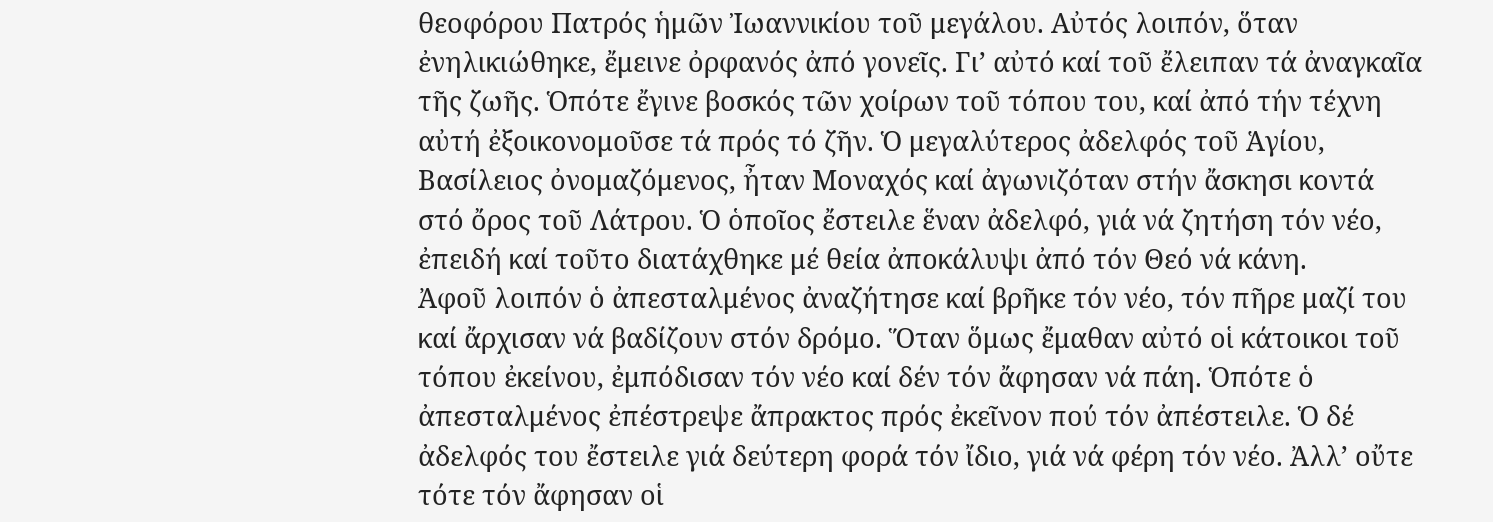θεοφόρου Πατρός ἡμῶν Ἰωαννικίου τοῦ μεγάλου. Αὐτός λοιπόν, ὅταν ἐνηλικιώθηκε, ἔμεινε ὀρφανός ἀπό γονεῖς. Γι’ αὐτό καί τοῦ ἔλειπαν τά ἀναγκαῖα τῆς ζωῆς. Ὁπότε ἔγινε βοσκός τῶν χοίρων τοῦ τόπου του, καί ἀπό τήν τέχνη αὐτή ἐξοικονομοῦσε τά πρός τό ζῆν. Ὁ μεγαλύτερος ἀδελφός τοῦ Ἁγίου, Βασίλειος ὀνομαζόμενος, ἦταν Μοναχός καί ἀγωνιζόταν στήν ἄσκησι κοντά στό ὄρος τοῦ Λάτρου. Ὁ ὁποῖος ἔστειλε ἕναν ἀδελφό, γιά νά ζητήση τόν νέο, ἐπειδή καί τοῦτο διατάχθηκε μέ θεία ἀποκάλυψι ἀπό τόν Θεό νά κάνη.
Ἀφοῦ λοιπόν ὁ ἀπεσταλμένος ἀναζήτησε καί βρῆκε τόν νέο, τόν πῆρε μαζί του καί ἄρχισαν νά βαδίζουν στόν δρόμο. Ὅταν ὅμως ἔμαθαν αὐτό οἱ κάτοικοι τοῦ τόπου ἐκείνου, ἐμπόδισαν τόν νέο καί δέν τόν ἄφησαν νά πάη. Ὁπότε ὁ ἀπεσταλμένος ἐπέστρεψε ἄπρακτος πρός ἐκεῖνον πού τόν ἀπέστειλε. Ὁ δέ ἀδελφός του ἔστειλε γιά δεύτερη φορά τόν ἴδιο, γιά νά φέρη τόν νέο. Ἀλλ’ οὔτε τότε τόν ἄφησαν οἱ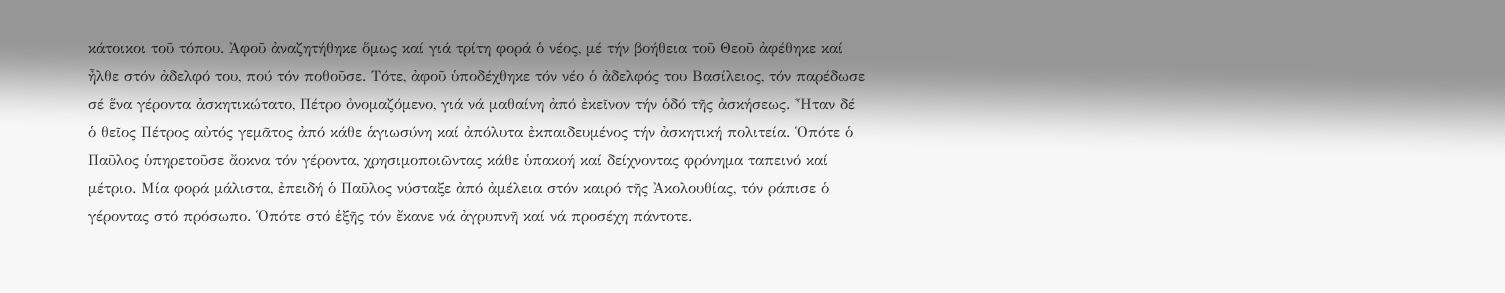κάτοικοι τοῦ τόπου. Ἀφοῦ ἀναζητήθηκε ὅμως καί γιά τρίτη φορά ὁ νέος, μέ τήν βοήθεια τοῦ Θεοῦ ἀφέθηκε καί ἦλθε στόν ἀδελφό του, πού τόν ποθοῦσε. Τότε, ἀφοῦ ὑποδέχθηκε τόν νέο ὁ ἀδελφός του Βασίλειος, τόν παρέδωσε σέ ἕνα γέροντα ἀσκητικώτατο, Πέτρο ὀνομαζόμενο, γιά νά μαθαίνη ἀπό ἐκεῖνον τήν ὁδό τῆς ἀσκήσεως. Ἦταν δέ ὁ θεῖος Πέτρος αὐτός γεμᾶτος ἀπό κάθε ἁγιωσύνη καί ἀπόλυτα ἐκπαιδευμένος τήν ἀσκητική πολιτεία. Ὁπότε ὁ Παῦλος ὑπηρετοῦσε ἄοκνα τόν γέροντα, χρησιμοποιῶντας κάθε ὑπακοή καί δείχνοντας φρόνημα ταπεινό καί μέτριο. Μία φορά μάλιστα, ἐπειδή ὁ Παῦλος νύσταξε ἀπό ἀμέλεια στόν καιρό τῆς Ἀκολουθίας, τόν ράπισε ὁ γέροντας στό πρόσωπο. Ὁπότε στό ἑξῆς τόν ἔκανε νά ἀγρυπνῆ καί νά προσέχη πάντοτε.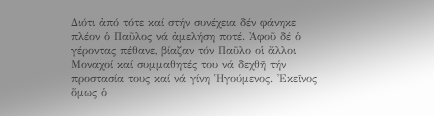Διότι ἀπό τότε καί στήν συνέχεια δέν φάνηκε πλέον ὁ Παῦλος νά ἀμελήση ποτέ. Ἀφοῦ δέ ὁ γέροντας πέθανε, βίαζαν τόν Παῦλο οἱ ἄλλοι Μοναχοί καί συμμαθητές του νά δεχθῆ τήν προστασία τους καί νά γίνη Ἡγούμενος. Ἐκεῖνος ὅμως ὁ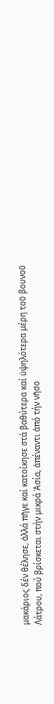μακάριος δέν θέλησε, ἀλλά πῆγε καί κατοίκησε στά βαθύτερα καί ὑψηλότερα μέρη τοῦ βουνοῦ Λάτρου, πού βρίσκεται στήν μικρά Ἀσία, ἀπέναντι ἀπό τήν νῆσο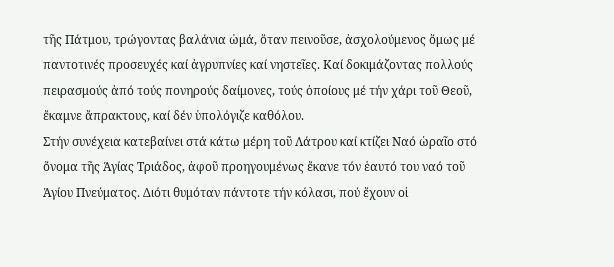τῆς Πάτμου, τρώγοντας βαλάνια ὠμά, ὅταν πεινοῦσε, ἀσχολούμενος ὅμως μέ παντοτινές προσευχές καί ἀγρυπνίες καί νηστεῖες. Καί δοκιμάζοντας πολλούς πειρασμούς ἀπό τούς πονηρούς δαίμονες, τούς ὁποίους μέ τήν χάρι τοῦ Θεοῦ, ἔκαμνε ἄπρακτους, καί δέν ὑπολόγιζε καθόλου.
Στήν συνέχεια κατεβαίνει στά κάτω μέρη τοῦ Λάτρου καί κτίζει Ναό ὡραῖο στό ὄνομα τῆς Ἁγίας Τριάδος, ἀφοῦ προηγουμένως ἔκανε τόν ἑαυτό του ναό τοῦ Ἁγίου Πνεύματος. Διότι θυμόταν πάντοτε τήν κόλασι, πού ἔχουν οἱ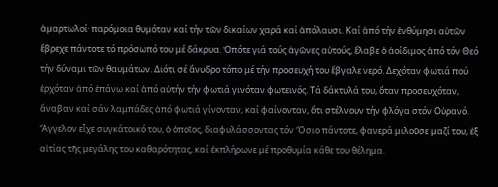ἁμαρτωλοί· παρόμοια θυμόταν καί τήν τῶν δικαίων χαρά καί ἀπόλαυσι. Καί ἀπό τήν ἐνθύμησι αὐτῶν ἔβρεχε πάντοτε τό πρόσωπό του μέ δάκρυα. Ὁπότε γιά τούς ἀγῶνες αὐτούς, ἔλαβε ὁ ἀοίδιμος ἀπό τόν Θεό τήν δύναμι τῶν θαυμάτων. Διότι σέ ἄνυδρο τόπο μέ τήν προσευχή του ἔβγαλε νερό. Δεχόταν φωτιά πού ἐρχόταν ἀπό ἐπάνω καί ἀπό αὐτήν τήν φωτιά γινόταν φωτεινός. Τά δάκτυλά του, ὅταν προσευχόταν, ἄναβαν καί σάν λαμπάδες ἀπό φωτιά γίνονταν, καί φαίνονταν, ὅτι στέλνουν τήν φλόγα στόν Οὐρανό. Ἄγγελον εἶχε συγκάτοικό του, ὁ ὁποῖος, διαφυλάσσοντας τόν Ὅσιο πάντοτε, φανερά μιλοῦσε μαζί του, ἐξ αἰτίας τῆς μεγάλης του καθαρότητας, καί ἐκπλήρωνε μέ προθυμία κάθε του θέλημα.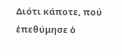Διότι κάποτε, πού ἐπεθύμησε ὁ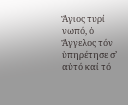Ἅγιος τυρί νωπό, ὁ Ἄγγελος τόν ὑπηρέτησε σ’ αὐτό καί τό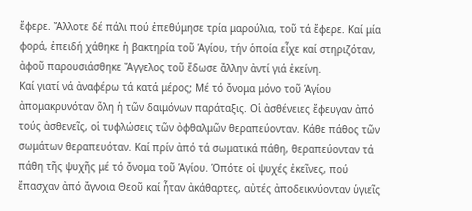ἔφερε. Ἄλλοτε δέ πάλι πού ἐπεθύμησε τρία μαρούλια, τοῦ τά ἔφερε. Καί μία φορά, ἐπειδή χάθηκε ἡ βακτηρία τοῦ Ἁγίου, τήν ὁποία εἶχε καί στηριζόταν, ἀφοῦ παρουσιάσθηκε Ἄγγελος τοῦ ἔδωσε ἄλλην ἀντί γιά ἐκείνη.
Καί γιατί νά ἀναφέρω τά κατά μέρος; Μέ τό ὄνομα μόνο τοῦ Ἁγίου ἀπομακρυνόταν ὅλη ἡ τῶν δαιμόνων παράταξις. Οἱ ἀσθένειες ἔφευγαν ἀπό τούς ἀσθενεῖς, οἱ τυφλώσεις τῶν ὀφθαλμῶν θεραπεύονταν. Κάθε πάθος τῶν σωμάτων θεραπευόταν. Καί πρίν ἀπό τά σωματικά πάθη, θεραπεύονταν τά πάθη τῆς ψυχῆς μέ τό ὄνομα τοῦ Ἁγίου. Ὁπότε οἱ ψυχές ἐκεῖνες, πού ἔπασχαν ἀπό ἄγνοια Θεοῦ καί ἦταν ἀκάθαρτες, αὐτές ἀποδεικνύονταν ὑγιεῖς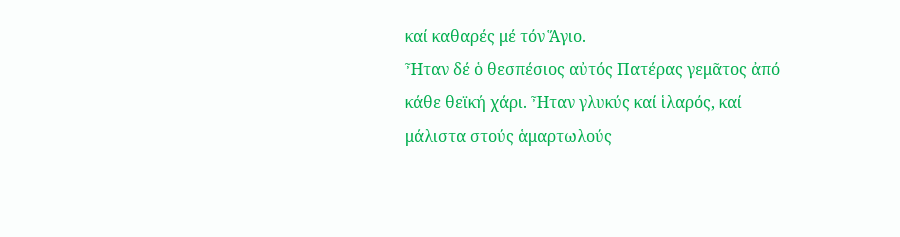καί καθαρές μέ τόν Ἅγιο.
Ἦταν δέ ὁ θεσπέσιος αὐτός Πατέρας γεμᾶτος ἀπό κάθε θεϊκή χάρι. Ἦταν γλυκύς καί ἱλαρός, καί μάλιστα στούς ἁμαρτωλούς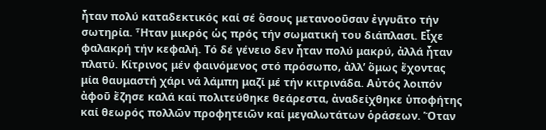ἦταν πολύ καταδεκτικός καί σέ ὅσους μετανοοῦσαν ἐγγυᾶτο τήν σωτηρία. Ἧταν μικρός ὡς πρός τήν σωματική του διάπλασι. Εἶχε φαλακρή τήν κεφαλή. Τό δέ γένειο δεν ἦταν πολύ μακρύ, ἀλλά ἦταν πλατύ. Κίτρινος μέν φαινόμενος στό πρόσωπο, ἀλλ’ ὅμως ἔχοντας μία θαυμαστή χάρι νά λάμπη μαζί μέ τήν κιτρινάδα. Αὐτός λοιπόν ἀφοῦ ἔζησε καλά καί πολιτεύθηκε θεάρεστα, ἀναδείχθηκε ὑποφήτης καί θεωρός πολλῶν προφητειῶν καί μεγαλωτάτων ὁράσεων. Ὅταν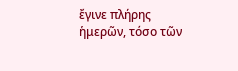ἔγινε πλήρης ἡμερῶν, τόσο τῶν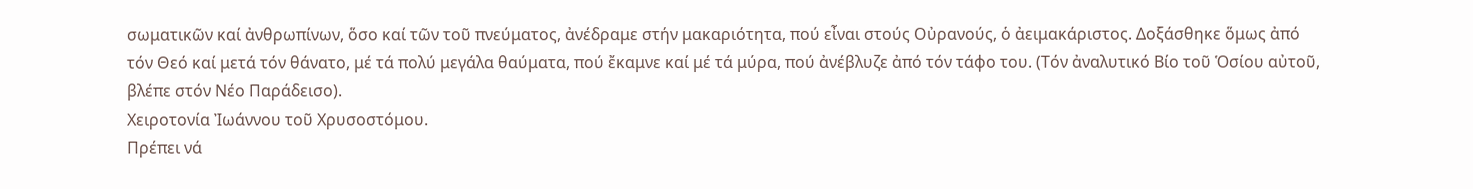σωματικῶν καί ἀνθρωπίνων, ὅσο καί τῶν τοῦ πνεύματος, ἀνέδραμε στήν μακαριότητα, πού εἶναι στούς Οὐρανούς, ὁ ἀειμακάριστος. Δοξάσθηκε ὅμως ἀπό τόν Θεό καί μετά τόν θάνατο, μέ τά πολύ μεγάλα θαύματα, πού ἔκαμνε καί μέ τά μύρα, πού ἀνέβλυζε ἀπό τόν τάφο του. (Τόν ἀναλυτικό Βίο τοῦ Ὁσίου αὐτοῦ, βλέπε στόν Νέο Παράδεισο).
Χειροτονία Ἰωάννου τοῦ Χρυσοστόμου.
Πρέπει νά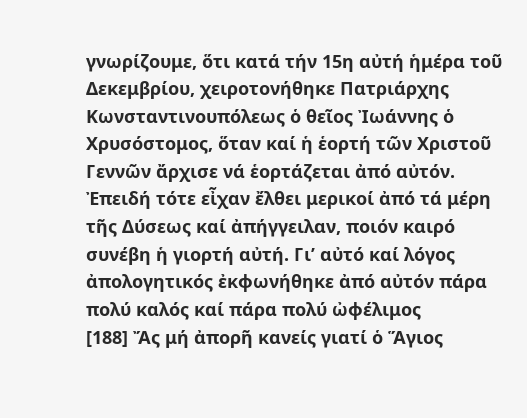γνωρίζουμε, ὅτι κατά τήν 15η αὐτή ἡμέρα τοῦ Δεκεμβρίου, χειροτονήθηκε Πατριάρχης Κωνσταντινουπόλεως ὁ θεῖος Ἰωάννης ὁ Χρυσόστομος, ὅταν καί ἡ ἑορτή τῶν Χριστοῦ Γεννῶν ἄρχισε νά ἑορτάζεται ἀπό αὐτόν. Ἐπειδή τότε εἶχαν ἔλθει μερικοί ἀπό τά μέρη τῆς Δύσεως καί ἀπήγγειλαν, ποιόν καιρό συνέβη ἡ γιορτή αὐτή. Γι’ αὐτό καί λόγος ἀπολογητικός ἐκφωνήθηκε ἀπό αὐτόν πάρα πολύ καλός καί πάρα πολύ ὠφέλιμος
[188] Ἄς μή ἀπορῆ κανείς γιατί ὁ Ἅγιος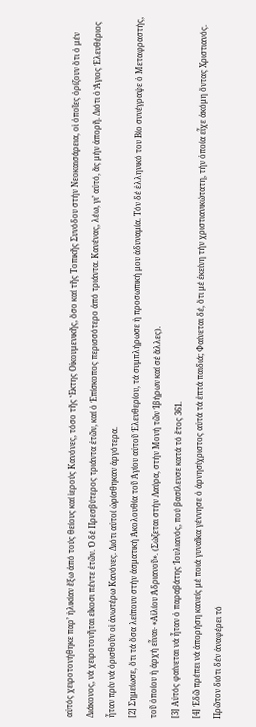αὐτός χειροτονήθηκε παρ’ ἡλικίαν ἔξω ἀπό τούς θείους καί ἱερούς Κανόνες, τόσο τῆς Ἕκτης Οἰκουμενικῆς, ὅσο καί τῆς Τοπικῆς Συνόδου στήν Νεοκαισάρεια, οἱ ὁποῖες ὁρίζουν ὅτι ὁ μέν Διάκονος, νά χειροτονῆται εἴκοσι πέντε ἐτῶν. Ὁ δέ Πρεσβύτερος τριάντα ἐτῶν, καί ὁ Ἐπίσκοπος περισσότερο ἀπό τριάντα. Κανένας, λέω, γι’ αὐτό, ἄς μήν ἀπορῆ. Διότι ὁ Ἅγιος Ἐλευθέριος ἦταν πρίν νά ὁρισθοῦν οἱ ἀνωτέρω Κανόνες. Διότι αὐτοί ὡρίσθηκαν ἀργότερα.
[2] Σημείωσε, ὅτι τά ὅσα λείπουν στήν ἀσματική Ἀκολουθία τοῦ Ἁγίου αὐτοῦ Ἐλευθερίου, τά συμπλήρωσε ἡ προσωπική μου ἀδυναμία. Τόν δέ ἑλληνικό του Βίο συνέγραψε ὁ Μεταφραστής, τοῦ ὁποίου ἡ ἀρχή εἶναι∙ «Αἰλίου Ἀδριανοῦ». (Σώζεται στήν Λαύρα, στήν Μονή τῶν Ἰβήρων καί σέ ἄλλες).
[3] Αὐτός φαίνεται νά ἦταν ὁ παραβάτης Ἰουλιανός, πού βασίλευσε κατά τό ἔτος 361.
[4] Ἐδῶ πρέπει νά ἀπορήση κανείς μέ ποιά γυναῖκα γέννησε ὁ ἀρνησίχριστος αὐτά τά ἑπτά παιδιά; Φαίνεται δέ, ὅτι μέ ἐκείνη τήν χριστιανικώτατη, τήν ὁποία εἶχε ἀκόμη ὄντας Χριστιανός. Πρῶτον διότι δέν ἀναφέρει τό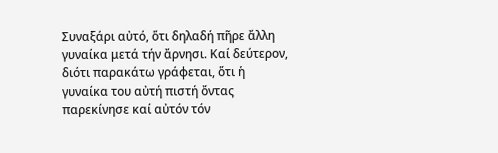Συναξάρι αὐτό, ὅτι δηλαδή πῆρε ἄλλη γυναίκα μετά τήν ἄρνησι. Καί δεύτερον, διότι παρακάτω γράφεται, ὅτι ἡ γυναίκα του αὐτή πιστή ὄντας παρεκίνησε καί αὐτόν τόν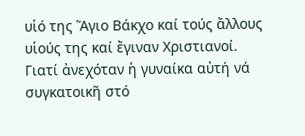υἱό της Ἅγιο Βάκχο καί τούς ἄλλους υἱούς της καί ἔγιναν Χριστιανοί. Γιατί ἀνεχόταν ἡ γυναίκα αὐτή νά συγκατοικῆ στό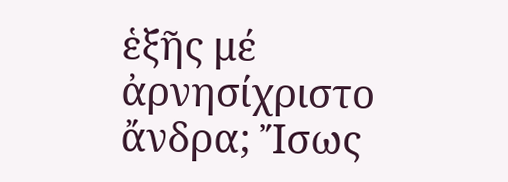ἑξῆς μέ ἀρνησίχριστο ἄνδρα; Ἴσως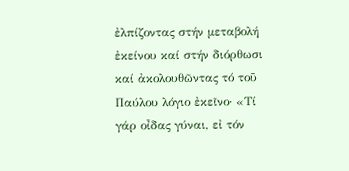ἐλπίζοντας στήν μεταβολή ἐκείνου καί στήν διόρθωσι καί ἀκολουθῶντας τό τοῦ Παύλου λόγιο ἐκεῖνο· «Τί γάρ οἶδας γύναι, εἰ τόν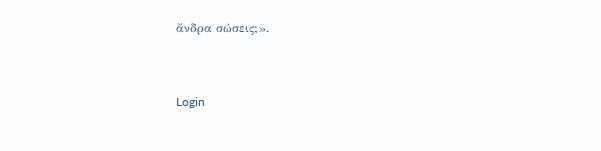ἄνδρα σώσεις;».


Login